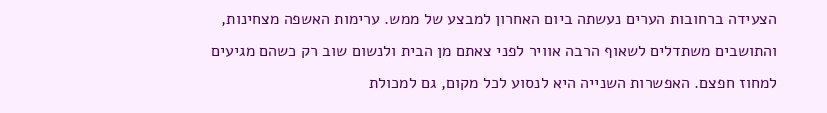הצעידה ברחובות הערים נעשתה ביום האחרון למבצע של ממש. ערימות האשפה מצחינות, והתושבים משתדלים לשאוף הרבה אוויר לפני צאתם מן הבית ולנשום שוב רק כשהם מגיעים למחוז חפצם. האפשרות השנייה היא לנסוע לכל מקום, גם למכולת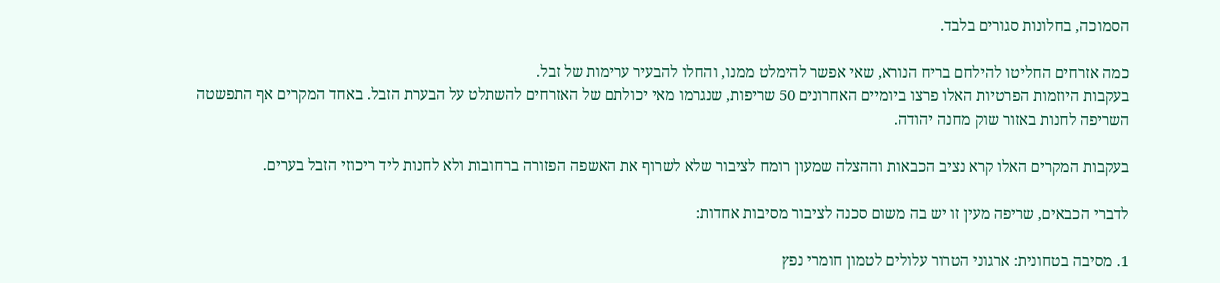הסמוכה, בחלונות סגורים בלבד.

כמה אזרחים החליטו להילחם בריח הנורא, שאי אפשר להימלט ממנו, והחלו להבעיר ערימות של זבל.
בעקבות היוזמות הפרטיות האלו פרצו ביומיים האחרונים 50 שריפות, שנגרמו מאי יכולתם של האזרחים להשתלט על הבערת הזבל. באחד המקרים אף התפשטה השריפה לחנות באזור שוק מחנה יהודה.

בעקבות המקרים האלו קרא נציב הכבאות וההצלה שמעון רומח לציבור שלא לשרוף את האשפה הפזורה ברחובות ולא לחנות ליד ריכוזי הזבל בערים.

לדברי הכבאים, שריפה מעין זו יש בה משום סכנה לציבור מסיבות אחדות:

1. מסיבה בטחונית: ארגוני הטרור עלולים לטמון חומרי נפץ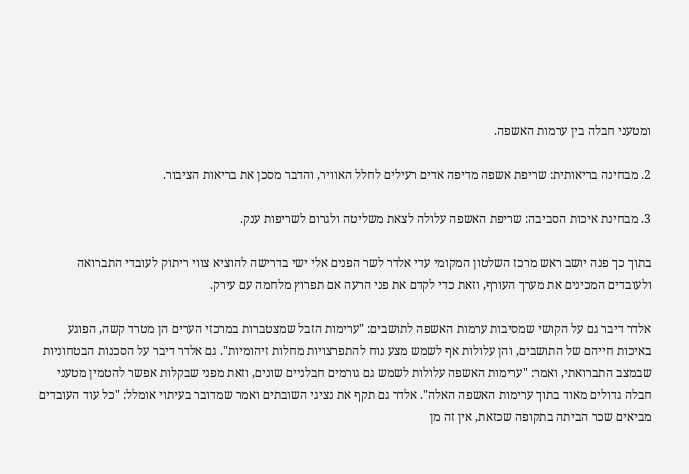ומטעני חבלה בין ערמות האשפה.

2. מבחינה בריאותית: שריפת אשפה מדיפה אדים רעילים לחלל האוויר, והדבר מסכן את בריאות הציבור.

3. מבחינת איכות הסביבה: שריפת האשפה עלולה לצאת משליטה ולגרום לשריפות ענק.

בתוך כך פנה יושב ראש מרכז השלטון המקומי עדי אלדר לשר הפנים אלי ישי בדרישה להוציא צווי ריתוק לעובדי התברואה ולעובדים המכינים את מערך העורף, וזאת כדי לקדם את פני הרעה אם תפרוץ מלחמה עם עירק.

אלדר דיבר גם על הקושי שמסיבות ערמות האשפה לתושבים: "ערימות הזבל שמצטברות במרכזי הערים הן מטרד קשה, הפוגע באיכות חייהם של התושבים, והן עלולות אף לשמש מצע נוח להתפרצויות מחלות זיהומיות". גם אלדר דיבר על הסכנות הבטחוניות שבמצב התברואתי, ואמר: "ערימות האשפה עלולות לשמש גם גורמים חבלניים שונים, וזאת מפני שבקלות אפשר להטמין מטעני חבלה גדולים מאוד בתוך ערימות האשפה האלה". אלדר גם תקף את נציגי השובתים ואמר שמדובר בעיתוי אומלל: "כל עוד העובדים מביאים שכר הביתה בתקופה שכזאת, אין זה מן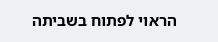הראוי לפתוח בשביתה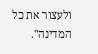ולעצור את כל המדינה".